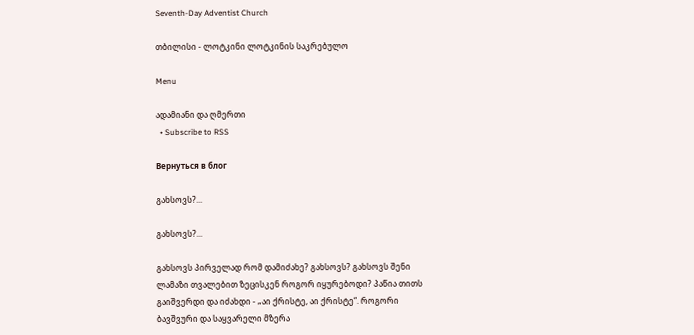Seventh-Day Adventist Church

თბილისი - ლოტკინი ლოტკინის საკრებულო

Menu

ადამიანი და ღმერთი
  • Subscribe to RSS

Вернуться в блог

გახსოვს?...

გახსოვს?...

გახსოვს პირველად რომ დამიძახე? გახსოვს? გახსოვს შენი ლამაზი თვალებით ზეცისკენ როგორ იყურებოდი? პაწია თითს გაიშვერდი და იძახდი - „აი ქრისტე, აი ქრისტე“. როგორი ბავშვური და საყვარელი მზერა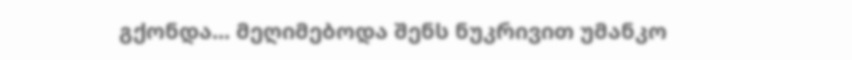გქონდა... მეღიმებოდა შენს ნუკრივით უმანკო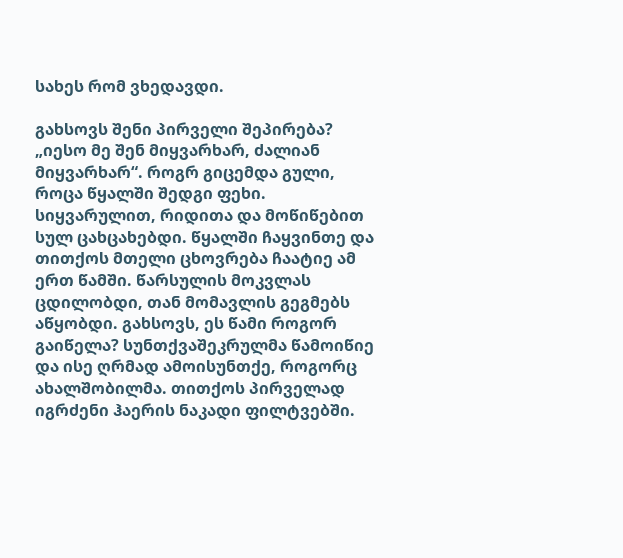სახეს რომ ვხედავდი.

გახსოვს შენი პირველი შეპირება? „იესო მე შენ მიყვარხარ, ძალიან მიყვარხარ“. როგრ გიცემდა გული, როცა წყალში შედგი ფეხი. სიყვარულით, რიდითა და მოწიწებით სულ ცახცახებდი. წყალში ჩაყვინთე და თითქოს მთელი ცხოვრება ჩაატიე ამ ერთ წამში. წარსულის მოკვლას ცდილობდი, თან მომავლის გეგმებს აწყობდი. გახსოვს, ეს წამი როგორ გაიწელა? სუნთქვაშეკრულმა წამოიწიე და ისე ღრმად ამოისუნთქე, როგორც ახალშობილმა. თითქოს პირველად იგრძენი ჰაერის ნაკადი ფილტვებში.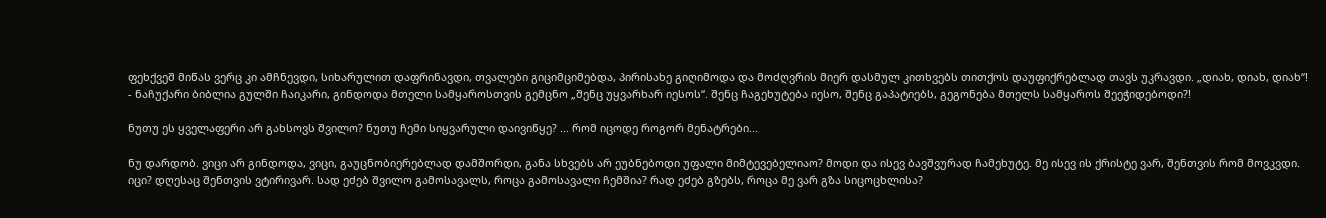ფეხქვეშ მიწას ვერც კი ამჩნევდი, სიხარულით დაფრინავდი, თვალები გიციმციმებდა, პირისახე გიღიმოდა და მოძღვრის მიერ დასმულ კითხვებს თითქოს დაუფიქრებლად თავს უკრავდი. „დიახ, დიახ, დიახ“! - ნაჩუქარი ბიბლია გულში ჩაიკარი, გინდოდა მთელი სამყაროსთვის გემცნო „შენც უყვარხარ იესოს“. შენც ჩაგეხუტება იესო, შენც გაპატიებს, გეგონება მთელს სამყაროს შეეჭიდებოდი?!

ნუთუ ეს ყველაფერი არ გახსოვს შვილო? ნუთუ ჩემი სიყვარული დაივიწყე? ... რომ იცოდე როგორ მენატრები...

ნუ დარდობ. ვიცი არ გინდოდა, ვიცი, გაუცნობიერებლად დამშორდი, განა სხვებს არ ეუბნებოდი უფალი მიმტევებელიაო? მოდი და ისევ ბავშვურად ჩამეხუტე. მე ისევ ის ქრისტე ვარ, შენთვის რომ მოვკვდი. იცი? დღესაც შენთვის ვტირივარ. სად ეძებ შვილო გამოსავალს, როცა გამოსავალი ჩემშია? რად ეძებ გზებს, როცა მე ვარ გზა სიცოცხლისა?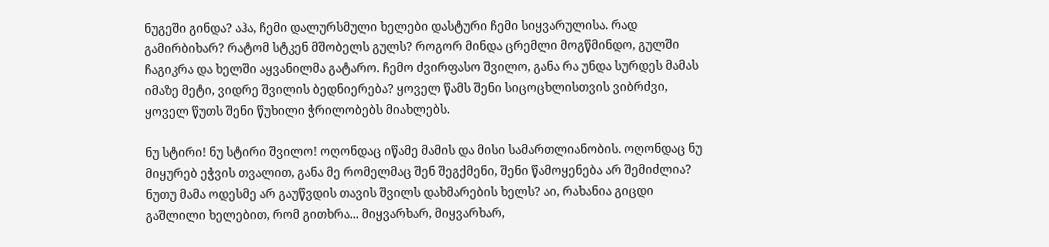ნუგეში გინდა? აჰა, ჩემი დალურსმული ხელები დასტური ჩემი სიყვარულისა. რად გამირბიხარ? რატომ სტკენ მშობელს გულს? როგორ მინდა ცრემლი მოგწმინდო, გულში ჩაგიკრა და ხელში აყვანილმა გატარო. ჩემო ძვირფასო შვილო, განა რა უნდა სურდეს მამას იმაზე მეტი, ვიდრე შვილის ბედნიერება? ყოველ წამს შენი სიცოცხლისთვის ვიბრძვი, ყოველ წუთს შენი წუხილი ჭრილობებს მიახლებს.

ნუ სტირი! ნუ სტირი შვილო! ოღონდაც იწამე მამის და მისი სამართლიანობის. ოღონდაც ნუ მიყურებ ეჭვის თვალით, განა მე რომელმაც შენ შეგქმენი, შენი წამოყენება არ შემიძლია? ნუთუ მამა ოდესმე არ გაუწვდის თავის შვილს დახმარების ხელს? აი, რახანია გიცდი გაშლილი ხელებით, რომ გითხრა... მიყვარხარ, მიყვარხარ,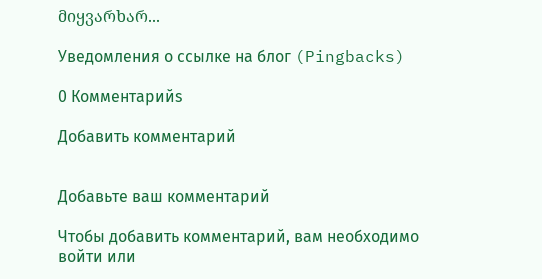მიყვარხარ...

Уведомления о ссылке на блог (Pingbacks)

0 Комментарийs

Добавить комментарий


Добавьте ваш комментарий

Чтобы добавить комментарий, вам необходимо войти или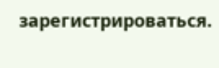зарегистрироваться.